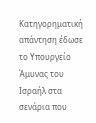Κατηγορηματική απάντηση έδωσε το Υπουργείο Άμυνας του Ισραήλ στα σενάρια που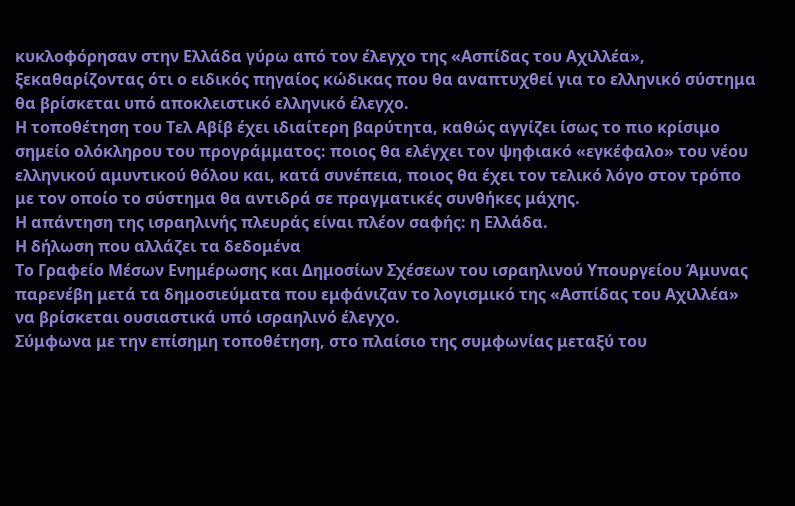κυκλοφόρησαν στην Ελλάδα γύρω από τον έλεγχο της «Ασπίδας του Αχιλλέα», ξεκαθαρίζοντας ότι ο ειδικός πηγαίος κώδικας που θα αναπτυχθεί για το ελληνικό σύστημα θα βρίσκεται υπό αποκλειστικό ελληνικό έλεγχο.
Η τοποθέτηση του Τελ Αβίβ έχει ιδιαίτερη βαρύτητα, καθώς αγγίζει ίσως το πιο κρίσιμο σημείο ολόκληρου του προγράμματος: ποιος θα ελέγχει τον ψηφιακό «εγκέφαλο» του νέου ελληνικού αμυντικού θόλου και, κατά συνέπεια, ποιος θα έχει τον τελικό λόγο στον τρόπο με τον οποίο το σύστημα θα αντιδρά σε πραγματικές συνθήκες μάχης.
Η απάντηση της ισραηλινής πλευράς είναι πλέον σαφής: η Ελλάδα.
Η δήλωση που αλλάζει τα δεδομένα
Το Γραφείο Μέσων Ενημέρωσης και Δημοσίων Σχέσεων του ισραηλινού Υπουργείου Άμυνας παρενέβη μετά τα δημοσιεύματα που εμφάνιζαν το λογισμικό της «Ασπίδας του Αχιλλέα» να βρίσκεται ουσιαστικά υπό ισραηλινό έλεγχο.
Σύμφωνα με την επίσημη τοποθέτηση, στο πλαίσιο της συμφωνίας μεταξύ του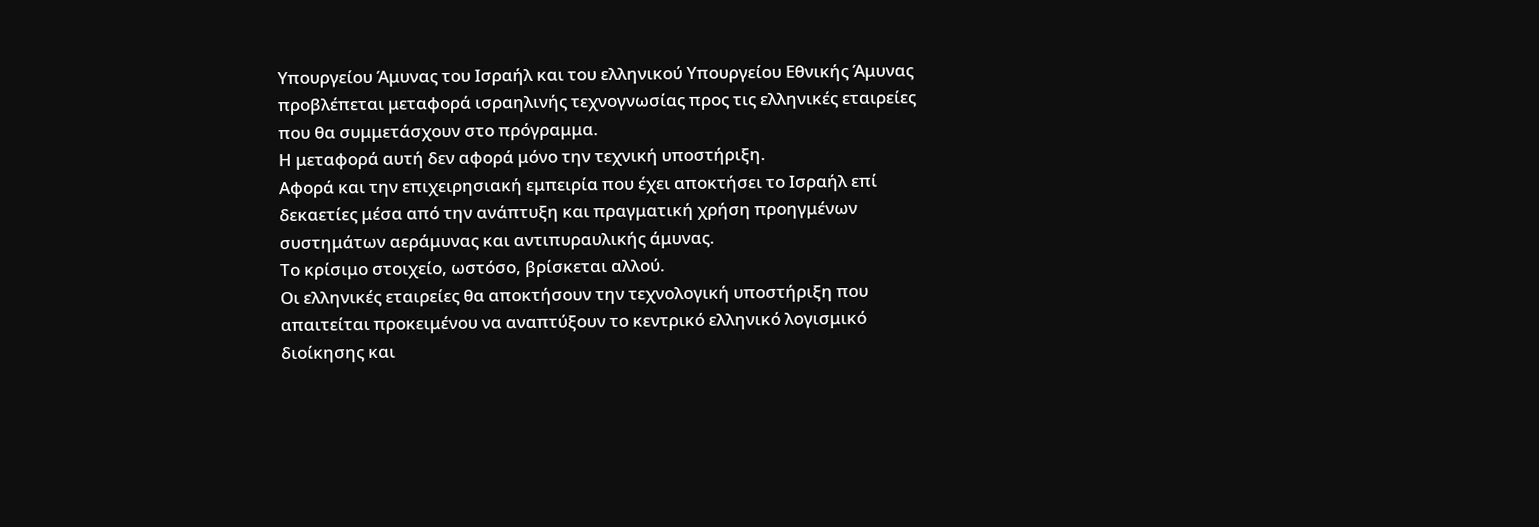Υπουργείου Άμυνας του Ισραήλ και του ελληνικού Υπουργείου Εθνικής Άμυνας προβλέπεται μεταφορά ισραηλινής τεχνογνωσίας προς τις ελληνικές εταιρείες που θα συμμετάσχουν στο πρόγραμμα.
Η μεταφορά αυτή δεν αφορά μόνο την τεχνική υποστήριξη.
Αφορά και την επιχειρησιακή εμπειρία που έχει αποκτήσει το Ισραήλ επί δεκαετίες μέσα από την ανάπτυξη και πραγματική χρήση προηγμένων συστημάτων αεράμυνας και αντιπυραυλικής άμυνας.
Το κρίσιμο στοιχείο, ωστόσο, βρίσκεται αλλού.
Οι ελληνικές εταιρείες θα αποκτήσουν την τεχνολογική υποστήριξη που απαιτείται προκειμένου να αναπτύξουν το κεντρικό ελληνικό λογισμικό διοίκησης και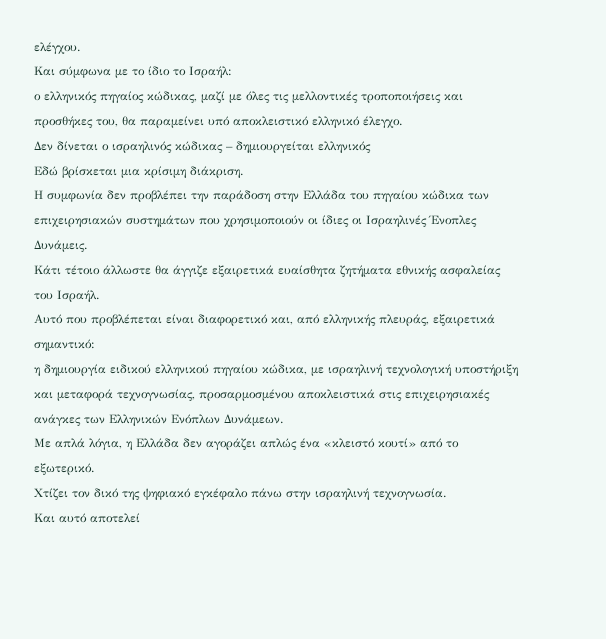ελέγχου.
Και σύμφωνα με το ίδιο το Ισραήλ:
ο ελληνικός πηγαίος κώδικας, μαζί με όλες τις μελλοντικές τροποποιήσεις και προσθήκες του, θα παραμείνει υπό αποκλειστικό ελληνικό έλεγχο.
Δεν δίνεται ο ισραηλινός κώδικας – δημιουργείται ελληνικός
Εδώ βρίσκεται μια κρίσιμη διάκριση.
Η συμφωνία δεν προβλέπει την παράδοση στην Ελλάδα του πηγαίου κώδικα των επιχειρησιακών συστημάτων που χρησιμοποιούν οι ίδιες οι Ισραηλινές Ένοπλες Δυνάμεις.
Κάτι τέτοιο άλλωστε θα άγγιζε εξαιρετικά ευαίσθητα ζητήματα εθνικής ασφαλείας του Ισραήλ.
Αυτό που προβλέπεται είναι διαφορετικό και, από ελληνικής πλευράς, εξαιρετικά σημαντικό:
η δημιουργία ειδικού ελληνικού πηγαίου κώδικα, με ισραηλινή τεχνολογική υποστήριξη και μεταφορά τεχνογνωσίας, προσαρμοσμένου αποκλειστικά στις επιχειρησιακές ανάγκες των Ελληνικών Ενόπλων Δυνάμεων.
Με απλά λόγια, η Ελλάδα δεν αγοράζει απλώς ένα «κλειστό κουτί» από το εξωτερικό.
Χτίζει τον δικό της ψηφιακό εγκέφαλο πάνω στην ισραηλινή τεχνογνωσία.
Και αυτό αποτελεί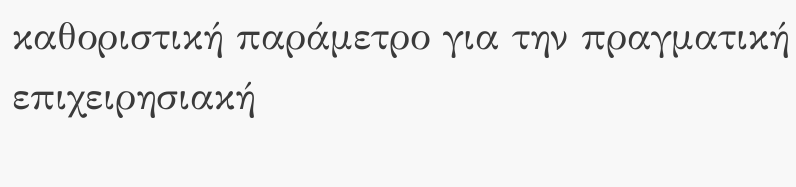καθοριστική παράμετρο για την πραγματική επιχειρησιακή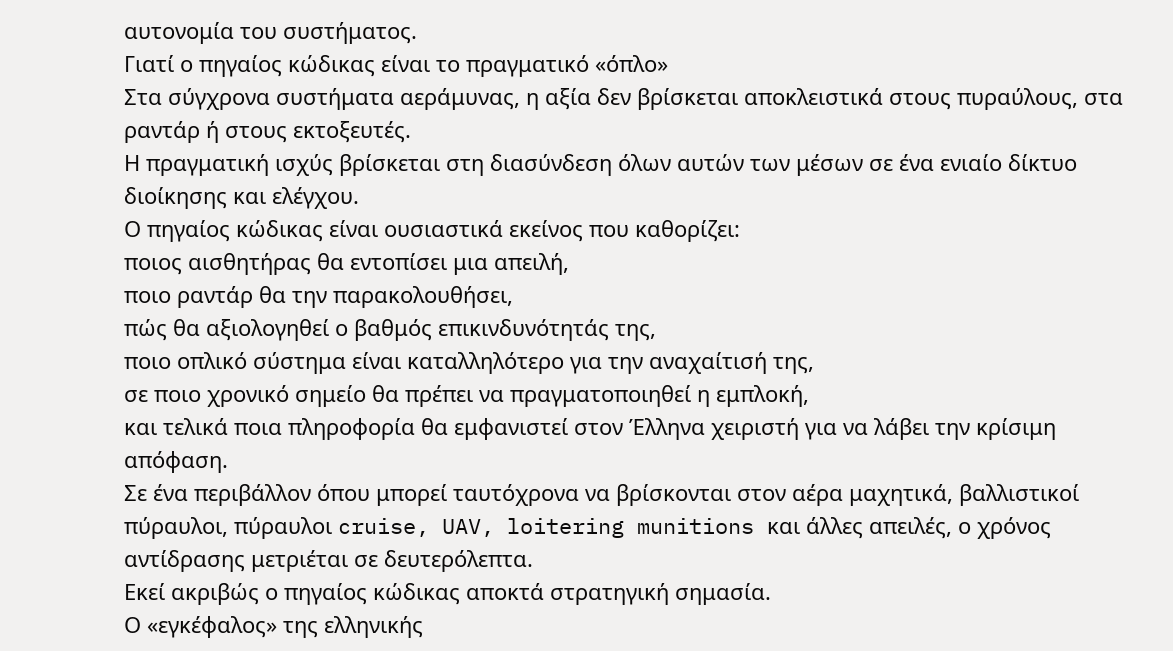αυτονομία του συστήματος.
Γιατί ο πηγαίος κώδικας είναι το πραγματικό «όπλο»
Στα σύγχρονα συστήματα αεράμυνας, η αξία δεν βρίσκεται αποκλειστικά στους πυραύλους, στα ραντάρ ή στους εκτοξευτές.
Η πραγματική ισχύς βρίσκεται στη διασύνδεση όλων αυτών των μέσων σε ένα ενιαίο δίκτυο διοίκησης και ελέγχου.
Ο πηγαίος κώδικας είναι ουσιαστικά εκείνος που καθορίζει:
ποιος αισθητήρας θα εντοπίσει μια απειλή,
ποιο ραντάρ θα την παρακολουθήσει,
πώς θα αξιολογηθεί ο βαθμός επικινδυνότητάς της,
ποιο οπλικό σύστημα είναι καταλληλότερο για την αναχαίτισή της,
σε ποιο χρονικό σημείο θα πρέπει να πραγματοποιηθεί η εμπλοκή,
και τελικά ποια πληροφορία θα εμφανιστεί στον Έλληνα χειριστή για να λάβει την κρίσιμη απόφαση.
Σε ένα περιβάλλον όπου μπορεί ταυτόχρονα να βρίσκονται στον αέρα μαχητικά, βαλλιστικοί πύραυλοι, πύραυλοι cruise, UAV, loitering munitions και άλλες απειλές, ο χρόνος αντίδρασης μετριέται σε δευτερόλεπτα.
Εκεί ακριβώς ο πηγαίος κώδικας αποκτά στρατηγική σημασία.
Ο «εγκέφαλος» της ελληνικής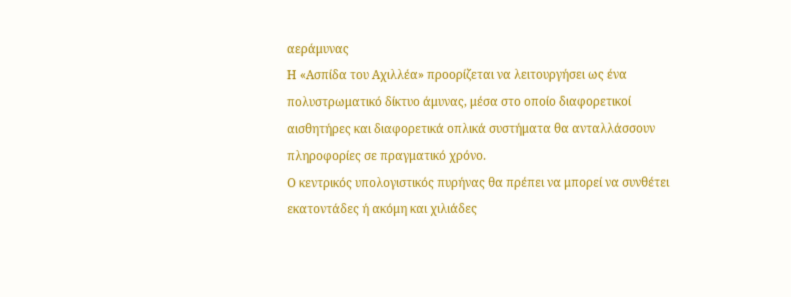αεράμυνας
Η «Ασπίδα του Αχιλλέα» προορίζεται να λειτουργήσει ως ένα πολυστρωματικό δίκτυο άμυνας, μέσα στο οποίο διαφορετικοί αισθητήρες και διαφορετικά οπλικά συστήματα θα ανταλλάσσουν πληροφορίες σε πραγματικό χρόνο.
Ο κεντρικός υπολογιστικός πυρήνας θα πρέπει να μπορεί να συνθέτει εκατοντάδες ή ακόμη και χιλιάδες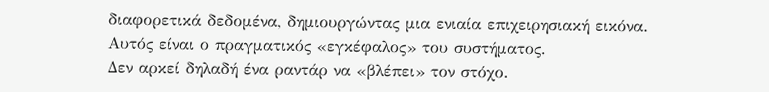διαφορετικά δεδομένα, δημιουργώντας μια ενιαία επιχειρησιακή εικόνα.
Αυτός είναι ο πραγματικός «εγκέφαλος» του συστήματος.
Δεν αρκεί δηλαδή ένα ραντάρ να «βλέπει» τον στόχο.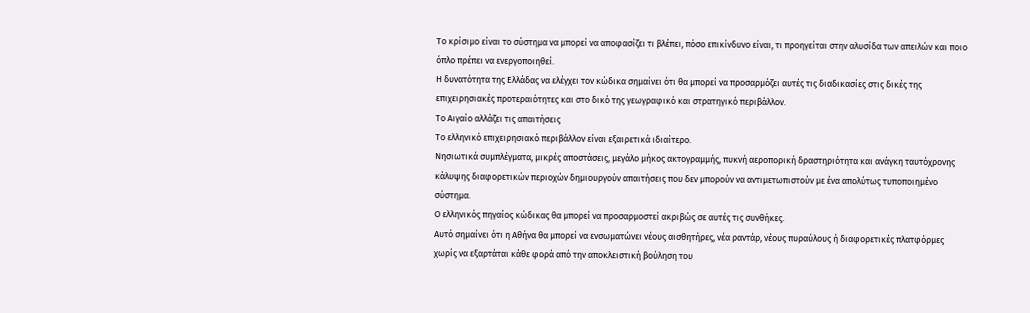Το κρίσιμο είναι το σύστημα να μπορεί να αποφασίζει τι βλέπει, πόσο επικίνδυνο είναι, τι προηγείται στην αλυσίδα των απειλών και ποιο όπλο πρέπει να ενεργοποιηθεί.
Η δυνατότητα της Ελλάδας να ελέγχει τον κώδικα σημαίνει ότι θα μπορεί να προσαρμόζει αυτές τις διαδικασίες στις δικές της επιχειρησιακές προτεραιότητες και στο δικό της γεωγραφικό και στρατηγικό περιβάλλον.
Το Αιγαίο αλλάζει τις απαιτήσεις
Το ελληνικό επιχειρησιακό περιβάλλον είναι εξαιρετικά ιδιαίτερο.
Νησιωτικά συμπλέγματα, μικρές αποστάσεις, μεγάλο μήκος ακτογραμμής, πυκνή αεροπορική δραστηριότητα και ανάγκη ταυτόχρονης κάλυψης διαφορετικών περιοχών δημιουργούν απαιτήσεις που δεν μπορούν να αντιμετωπιστούν με ένα απολύτως τυποποιημένο σύστημα.
Ο ελληνικός πηγαίος κώδικας θα μπορεί να προσαρμοστεί ακριβώς σε αυτές τις συνθήκες.
Αυτό σημαίνει ότι η Αθήνα θα μπορεί να ενσωματώνει νέους αισθητήρες, νέα ραντάρ, νέους πυραύλους ή διαφορετικές πλατφόρμες χωρίς να εξαρτάται κάθε φορά από την αποκλειστική βούληση του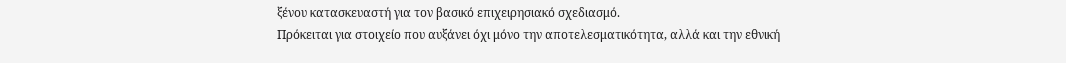ξένου κατασκευαστή για τον βασικό επιχειρησιακό σχεδιασμό.
Πρόκειται για στοιχείο που αυξάνει όχι μόνο την αποτελεσματικότητα, αλλά και την εθνική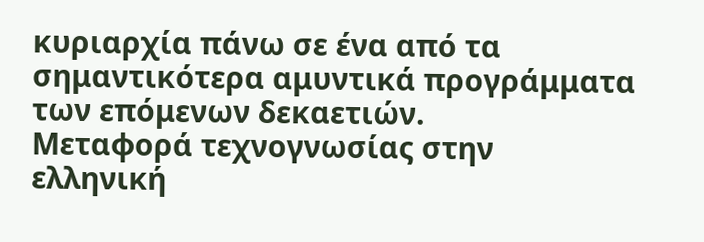κυριαρχία πάνω σε ένα από τα σημαντικότερα αμυντικά προγράμματα των επόμενων δεκαετιών.
Μεταφορά τεχνογνωσίας στην ελληνική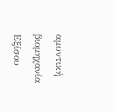αμυντική βιομηχανία
Εξίσου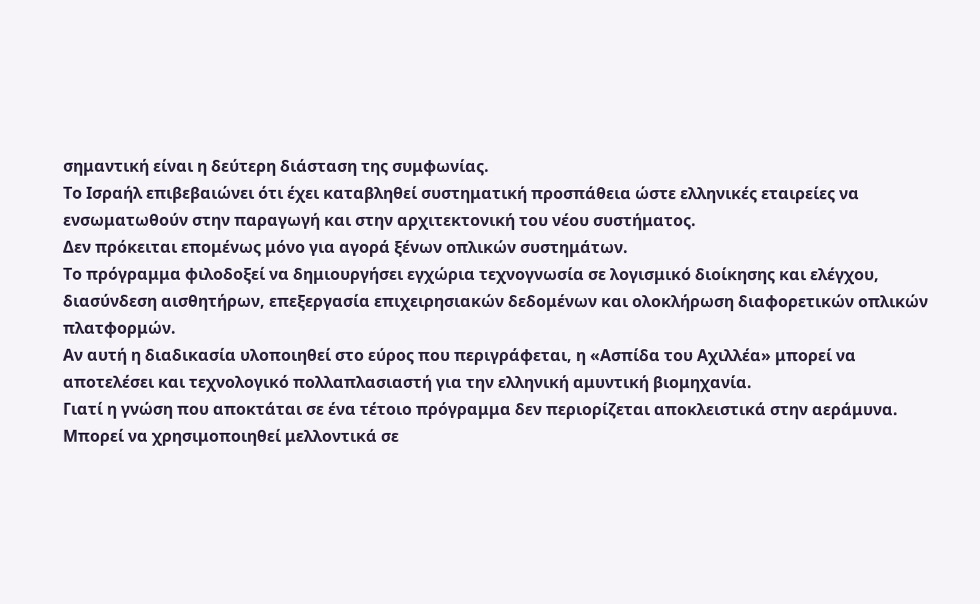σημαντική είναι η δεύτερη διάσταση της συμφωνίας.
Το Ισραήλ επιβεβαιώνει ότι έχει καταβληθεί συστηματική προσπάθεια ώστε ελληνικές εταιρείες να ενσωματωθούν στην παραγωγή και στην αρχιτεκτονική του νέου συστήματος.
Δεν πρόκειται επομένως μόνο για αγορά ξένων οπλικών συστημάτων.
Το πρόγραμμα φιλοδοξεί να δημιουργήσει εγχώρια τεχνογνωσία σε λογισμικό διοίκησης και ελέγχου, διασύνδεση αισθητήρων, επεξεργασία επιχειρησιακών δεδομένων και ολοκλήρωση διαφορετικών οπλικών πλατφορμών.
Αν αυτή η διαδικασία υλοποιηθεί στο εύρος που περιγράφεται, η «Ασπίδα του Αχιλλέα» μπορεί να αποτελέσει και τεχνολογικό πολλαπλασιαστή για την ελληνική αμυντική βιομηχανία.
Γιατί η γνώση που αποκτάται σε ένα τέτοιο πρόγραμμα δεν περιορίζεται αποκλειστικά στην αεράμυνα.
Μπορεί να χρησιμοποιηθεί μελλοντικά σε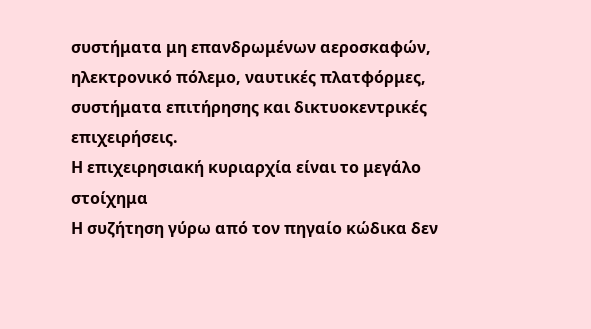συστήματα μη επανδρωμένων αεροσκαφών, ηλεκτρονικό πόλεμο, ναυτικές πλατφόρμες, συστήματα επιτήρησης και δικτυοκεντρικές επιχειρήσεις.
Η επιχειρησιακή κυριαρχία είναι το μεγάλο στοίχημα
Η συζήτηση γύρω από τον πηγαίο κώδικα δεν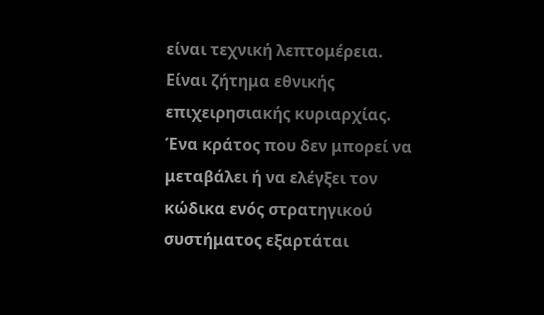είναι τεχνική λεπτομέρεια.
Είναι ζήτημα εθνικής επιχειρησιακής κυριαρχίας.
Ένα κράτος που δεν μπορεί να μεταβάλει ή να ελέγξει τον κώδικα ενός στρατηγικού συστήματος εξαρτάται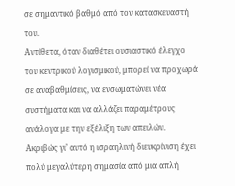σε σημαντικό βαθμό από τον κατασκευαστή του.
Αντίθετα, όταν διαθέτει ουσιαστικό έλεγχο του κεντρικού λογισμικού, μπορεί να προχωρά σε αναβαθμίσεις, να ενσωματώνει νέα συστήματα και να αλλάζει παραμέτρους ανάλογα με την εξέλιξη των απειλών.
Ακριβώς γι’ αυτό η ισραηλινή διευκρίνιση έχει πολύ μεγαλύτερη σημασία από μια απλή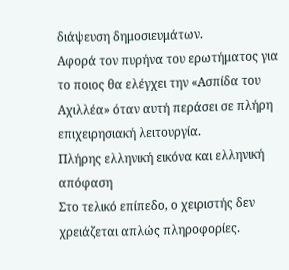διάψευση δημοσιευμάτων.
Αφορά τον πυρήνα του ερωτήματος για το ποιος θα ελέγχει την «Ασπίδα του Αχιλλέα» όταν αυτή περάσει σε πλήρη επιχειρησιακή λειτουργία.
Πλήρης ελληνική εικόνα και ελληνική απόφαση
Στο τελικό επίπεδο, ο χειριστής δεν χρειάζεται απλώς πληροφορίες.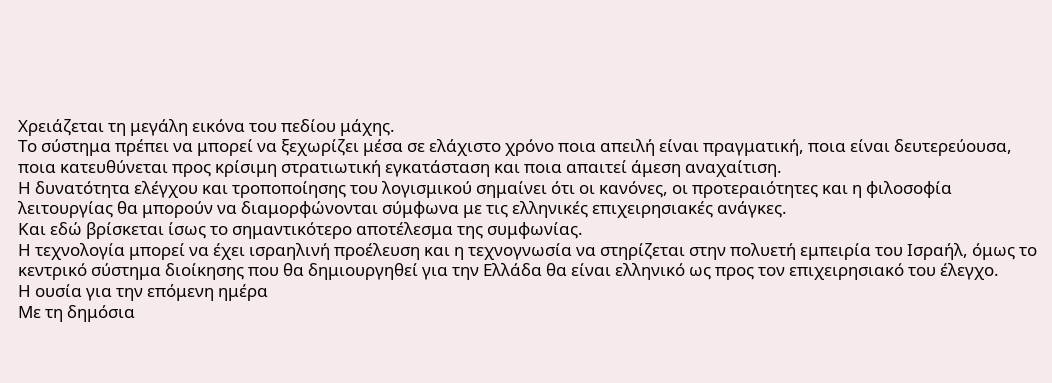Χρειάζεται τη μεγάλη εικόνα του πεδίου μάχης.
Το σύστημα πρέπει να μπορεί να ξεχωρίζει μέσα σε ελάχιστο χρόνο ποια απειλή είναι πραγματική, ποια είναι δευτερεύουσα, ποια κατευθύνεται προς κρίσιμη στρατιωτική εγκατάσταση και ποια απαιτεί άμεση αναχαίτιση.
Η δυνατότητα ελέγχου και τροποποίησης του λογισμικού σημαίνει ότι οι κανόνες, οι προτεραιότητες και η φιλοσοφία λειτουργίας θα μπορούν να διαμορφώνονται σύμφωνα με τις ελληνικές επιχειρησιακές ανάγκες.
Και εδώ βρίσκεται ίσως το σημαντικότερο αποτέλεσμα της συμφωνίας.
Η τεχνολογία μπορεί να έχει ισραηλινή προέλευση και η τεχνογνωσία να στηρίζεται στην πολυετή εμπειρία του Ισραήλ, όμως το κεντρικό σύστημα διοίκησης που θα δημιουργηθεί για την Ελλάδα θα είναι ελληνικό ως προς τον επιχειρησιακό του έλεγχο.
Η ουσία για την επόμενη ημέρα
Με τη δημόσια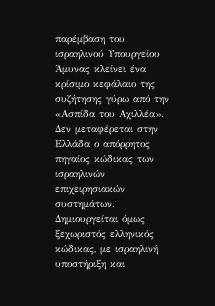παρέμβαση του ισραηλινού Υπουργείου Άμυνας κλείνει ένα κρίσιμο κεφάλαιο της συζήτησης γύρω από την «Ασπίδα του Αχιλλέα».
Δεν μεταφέρεται στην Ελλάδα ο απόρρητος πηγαίος κώδικας των ισραηλινών επιχειρησιακών συστημάτων. Δημιουργείται όμως ξεχωριστός ελληνικός κώδικας, με ισραηλινή υποστήριξη και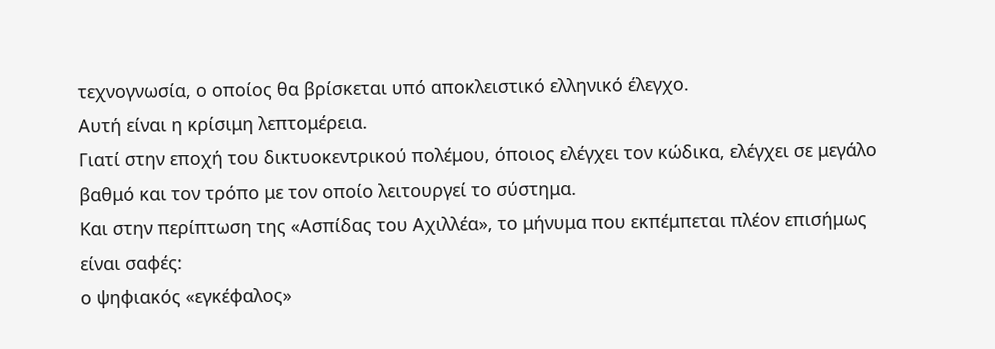τεχνογνωσία, ο οποίος θα βρίσκεται υπό αποκλειστικό ελληνικό έλεγχο.
Αυτή είναι η κρίσιμη λεπτομέρεια.
Γιατί στην εποχή του δικτυοκεντρικού πολέμου, όποιος ελέγχει τον κώδικα, ελέγχει σε μεγάλο βαθμό και τον τρόπο με τον οποίο λειτουργεί το σύστημα.
Και στην περίπτωση της «Ασπίδας του Αχιλλέα», το μήνυμα που εκπέμπεται πλέον επισήμως είναι σαφές:
ο ψηφιακός «εγκέφαλος»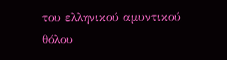του ελληνικού αμυντικού θόλου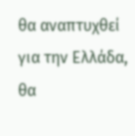θα αναπτυχθεί για την Ελλάδα, θα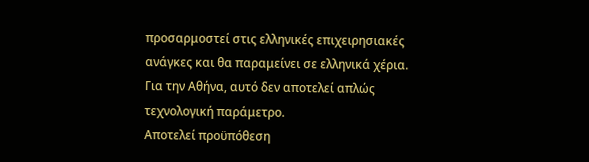προσαρμοστεί στις ελληνικές επιχειρησιακές ανάγκες και θα παραμείνει σε ελληνικά χέρια.
Για την Αθήνα, αυτό δεν αποτελεί απλώς τεχνολογική παράμετρο.
Αποτελεί προϋπόθεση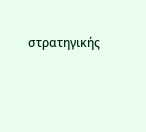στρατηγικής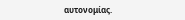αυτονομίας.